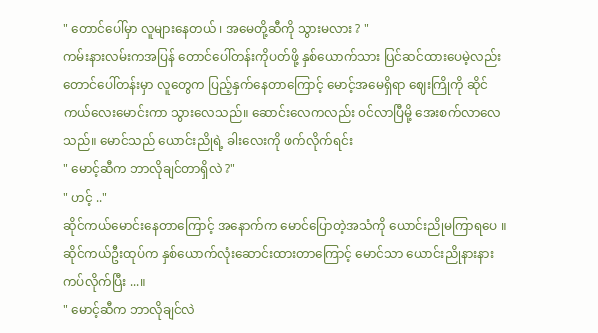" တောင်ပေါ်မှာ လူများနေတယ် ၊ အမေတို့ဆီကို သွားမလား ? "
ကမ်းနားလမ်းကအပြန် တောင်ပေါ်တန်းကိုပတ်ဖို့ နှစ်ယောက်သား ပြင်ဆင်ထားပေမဲ့လည်း တောင်ပေါ်တန်းမှာ လူတွေက ပြည့်နှက်နေတာကြောင့် မောင့်အမေရှိရာ ဈေးကြိုကို ဆိုင်ကယ်လေးမောင်းကာ သွားလေသည်။ ဆောင်းလေကလည်း ၀င်လာပြီမို့ အေးစက်လာလေသည်။ မောင်သည် ယောင်းညိုရဲ့ ခါးလေးကို ဖက်လိုက်ရင်း
" မောင့်ဆီက ဘာလိုချင်တာရှိလဲ ?"
" ဟင့် .."
ဆိုင်ကယ်မောင်းနေတာကြောင့် အနောက်က မောင်ပြောတဲ့အသံကို ယောင်းညိုမကြာရပေ ။ ဆိုင်ကယ်ဦးထုပ်က နှစ်ယောက်လုံးဆောင်းထားတာကြောင့် မောင်သာ ယောင်းညိုနားနားကပ်လိုက်ပြီး ...။
" မောင့်ဆီက ဘာလိုချင်လဲ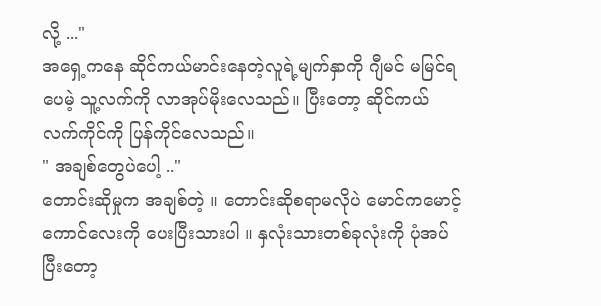လို့ ..."
အရှေ့ကနေ ဆိုင်ကယ်မာင်းနေတဲ့လူရဲ့မျက်နှာကို ဂျီမင် မမြင်ရပေမဲ့ သူ့လက်ကို လာအုပ်မိုးလေသည်။ ပြီးတော့ ဆိုင်ကယ် လက်ကိုင်ကို ပြန်ကိုင်လေသည်။
" အချစ်တွေပဲပေါ့ .."
တောင်းဆိုမှုက အချစ်တဲ့ ။ တောင်းဆိုစရာမလိုပဲ မောင်ကမောင့်ကောင်လေးကို ပေးပြီးသားပါ ။ နှလုံးသားတစ်ခုလုံးကို ပုံအပ်ပြီးတော့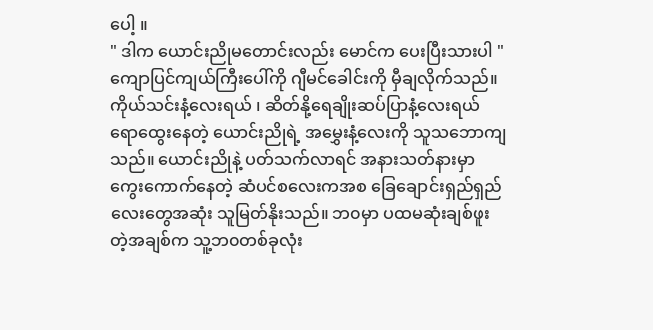ပေါ့ ။
" ဒါက ယောင်းညိုမတောင်းလည်း မောင်က ပေးပြီးသားပါ "
ကျောပြင်ကျယ်ကြီးပေါ်ကို ဂျီမင်ခေါင်းကို မှီချလိုက်သည်။ ကိုယ်သင်းနံ့လေးရယ် ၊ ဆိတ်နို့ရေချိုးဆပ်ပြာနံ့လေးရယ် ရောထွေးနေတဲ့ ယောင်းညိုရဲ့ အမွှေးနံ့လေးကို သူသဘောကျသည်။ ယောင်းညိုနဲ့ ပတ်သက်လာရင် အနားသတ်နားမှာ ကွေးကောက်နေတဲ့ ဆံပင်စလေးကအစ ခြေချောင်းရှည်ရှည်လေးတွေအဆုံး သူမြတ်နိုးသည်။ ဘ၀မှာ ပထမဆုံးချစ်ဖူးတဲ့အချစ်က သူ့ဘ၀တစ်ခုလုံး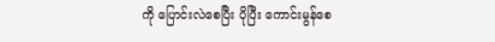ကို ပြောင်းလဲစေပြီး ပိုပြီး ကောင်းမွန်စေ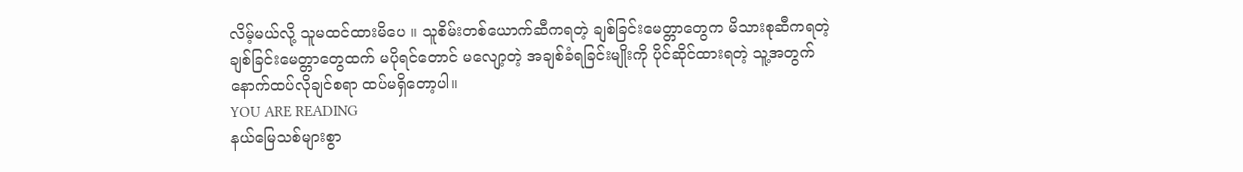လိမ့်မယ်လို့ သူမထင်ထားမိပေ ။ သူစိမ်းတစ်ယောက်ဆီကရတဲ့ ချစ်ခြင်းမေတ္တာတွေက မိသားစုဆီကရတဲ့ ချစ်ခြင်းမေတ္တာတွေထက် မပိုရင်တောင် မလျော့တဲ့ အချစ်ခံရခြင်းမျိုးကို ပိုင်ဆိုင်ထားရတဲ့ သူ့အတွက် နောက်ထပ်လိုချင်စရာ ထပ်မရှိတော့ပါ။
YOU ARE READING
နယ်မြေသစ်များစွာ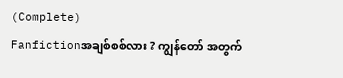(Complete)
Fanfictionအချစ်စစ်လား ? ကျွန်တော် အတွက်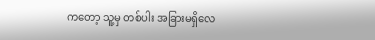ကတော့ သူ့မှ တစ်ပါး အခြားမရှိလေ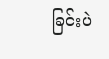ခြင်းပဲ